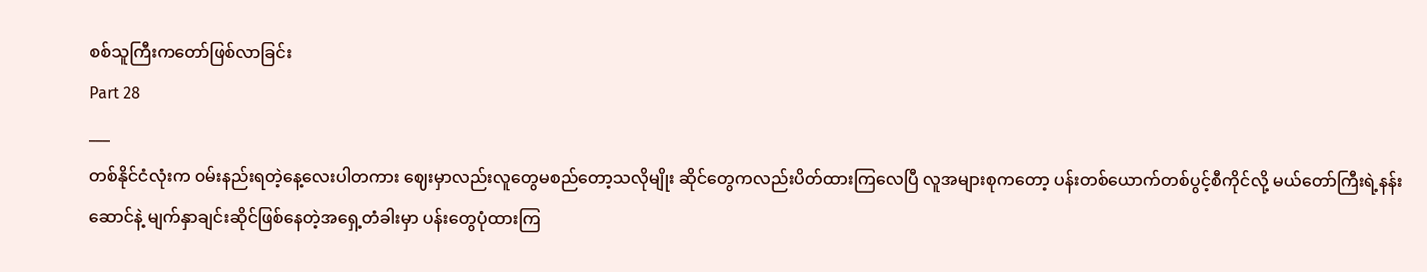စစ်သူကြီးကတော်ဖြစ်လာခြင်း
Part 28
___
တစ်နိုင်ငံလုံးက ၀မ်းနည်းရတဲ့နေ့လေးပါတကား ဈေးမှာလည်းလူတွေမစည်တော့သလိုမျိုး ဆိုင်တွေကလည်းပိတ်ထားကြလေပြီ လူအများစုကတော့ ပန်းတစ်ယောက်တစ်ပွင့်စီကိုင်လို့ မယ်တော်ကြီးရဲ့နန်းဆောင်နဲ့ မျက်နှာချင်းဆိုင်ဖြစ်နေတဲ့အရှေ့တံခါးမှာ ပန်းတွေပုံထားကြ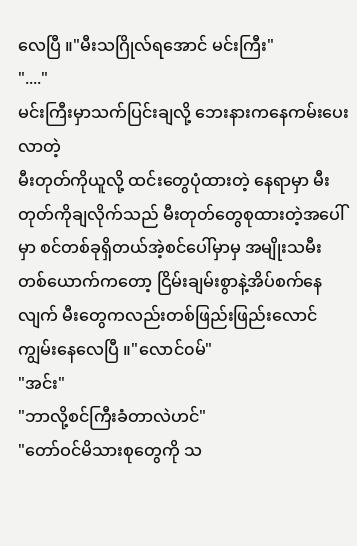လေပြီ ။"မီးသဂြိုလ်ရအောင် မင်းကြီး"
"...."
မင်းကြီးမှာသက်ပြင်းချလို့ ဘေးနားကနေကမ်းပေးလာတဲ့
မီးတုတ်ကိုယူလို့ ထင်းတွေပုံထားတဲ့ နေရာမှာ မီးတုတ်ကိုချလိုက်သည် မီးတုတ်တွေစုထားတဲ့အပေါ်မှာ စင်တစ်ခုရှိတယ်အဲ့စင်ပေါ်မှာမှ အမျိုးသမီးတစ်ယောက်ကတော့ ငြိမ်းချမ်းစွာနဲ့အိပ်စက်နေလျက် မီးတွေကလည်းတစ်ဖြည်းဖြည်းလောင်ကျွမ်းနေလေပြီ ။"လောင်၀မ်"
"အင်း"
"ဘာလို့စင်ကြီးခံတာလဲဟင်"
"တော်ဝင်မိသားစုတွေကို သ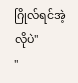ဂြိုလ်ရင်အဲ့လိုပဲ"
"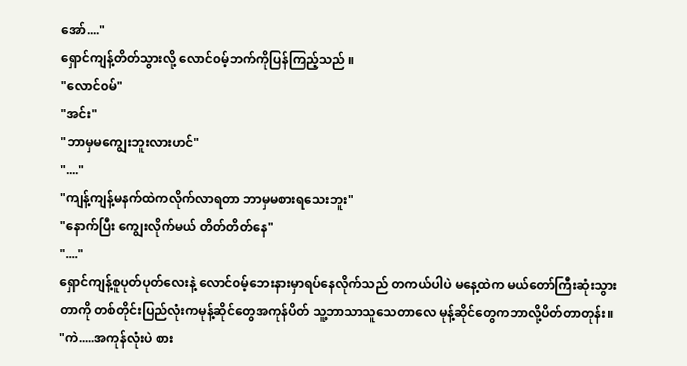အော်...."
ရှောင်ကျန့်တိတ်သွားလို့ လောင်၀မ့်ဘက်ကိုပြန်ကြည့်သည် ။
"လောင်၀မ်"
"အင်း"
"ဘာမှမကျွေးဘူးလားဟင်"
"...."
"ကျန့်ကျန့်မနက်ထဲကလိုက်လာရတာ ဘာမှမစားရသေးဘူး"
"နောက်ပြီး ကျွေးလိုက်မယ် တိတ်တိတ်နေ"
"...."
ရှောင်ကျန့်စူပုတ်ပုတ်လေးနဲ့ လောင်၀မ့်ဘေးနားမှာရပ်နေလိုက်သည် တကယ်ပါပဲ မနေ့ထဲက မယ်တော်ကြီးဆုံးသွားတာကို တစ်တိုင်းပြည်လုံးကမုန့်ဆိုင်တွေအကုန်ပိတ် သူ့ဘာသာသူသေတာလေ မုန့်ဆိုင်တွေကဘာလို့ပိတ်တာတုန်း။
"ကဲ.....အကုန်လုံးပဲ စား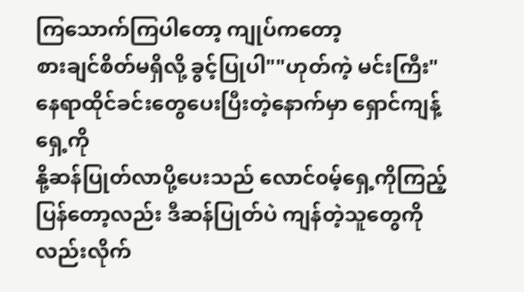ကြသောက်ကြပါတော့ ကျုပ်ကတော့
စားချင်စိတ်မရှိလို့ ခွင့်ပြုပါ""ဟုတ်ကဲ့ မင်းကြီး"
နေရာထိုင်ခင်းတွေပေးပြီးတဲ့နောက်မှာ ရှောင်ကျန့်ရှေ့ကို
နို့ဆန်ပြုတ်လာပို့ပေးသည် လောင်၀မ့်ရှေ့ကိုကြည့်ပြန်တော့လည်း ဒီဆန်ပြုတ်ပဲ ကျန်တဲ့သူတွေကိုလည်းလိုက်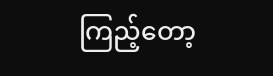ကြည့်တော့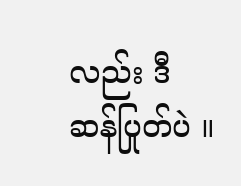လည်း ဒီဆန်ပြုတ်ပဲ ။